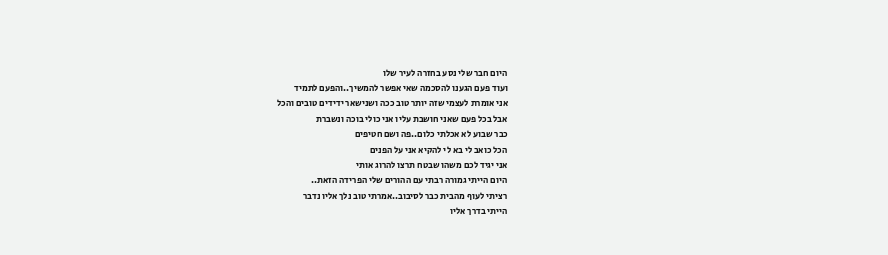היום חבר שלי נסע בחזרה לעיר שלו
ועוד פעם הגענו להסכמה שאי אפשר להמשיך..והפעם לתמיד
אני אומרת לעצמי שזה יותר טוב ככה ושנישאר ידידים טובים והכל
אבל בכל פעם שאני חושבת עליו אני כולי בוכה ונשברת
כבר שבוע לא אכלתי כלום..פה ושם חטיפים
הכל כואב לי בא לי להקיא אני על הפנים
אני יגיד לכם משהו שבטח תרצו להרוג אותי
היום הייתי גמורה רבתי עם ההורים שלי הפרידה הזאת..
רציתי לעוף מהבית כבר לסיבוב..אמרתי טוב נלך אליו נדבר
הייתי בדרך אליו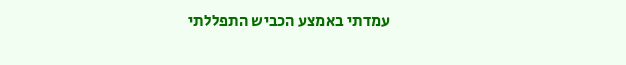עמדתי באמצע הכביש התפללתי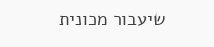שיעבור מכונית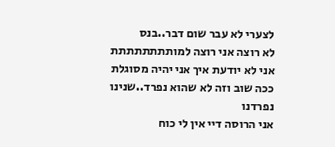לצערי לא עבר שום דבר..בנס
לא רוצה אני רוצה למותתתתתתתת
אני לא יודעת איך אני יהיה מסוגלת ככה שוב וזה לא שהוא נפרד..שנינו נפרדנו
אני הרוסה דיי אין לי כוח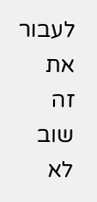לעבור את זה שוב
לא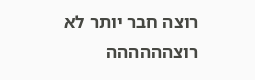רוצה חבר יותר לא רוצהההההה